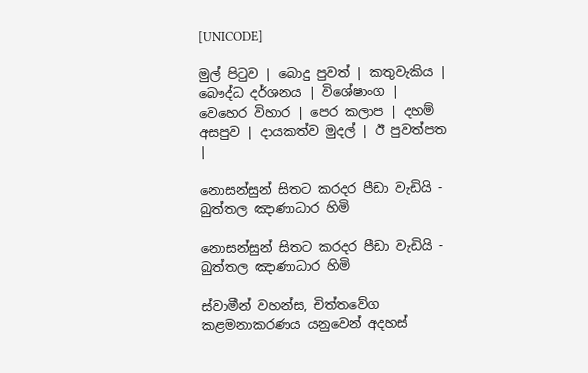[UNICODE]

මුල් පිටුව | බොදු පුවත් | කතුවැකිය | බෞද්ධ දර්ශනය | විශේෂාංග | වෙහෙර විහාර | පෙර කලාප | දහම් අසපුව | දායකත්ව මුදල් | ඊ පුවත්පත |

නොසන්සුන් සිතට කරදර පීඩා වැඩියි - බුත්තල ඤාණාධාර හිමි

නොසන්සුන් සිතට කරදර පීඩා වැඩියි - බුත්තල ඤාණාධාර හිමි

ස්වාමීන් වහන්ස, චිත්තවේග කළමනාකරණය යනුවෙන් අදහස්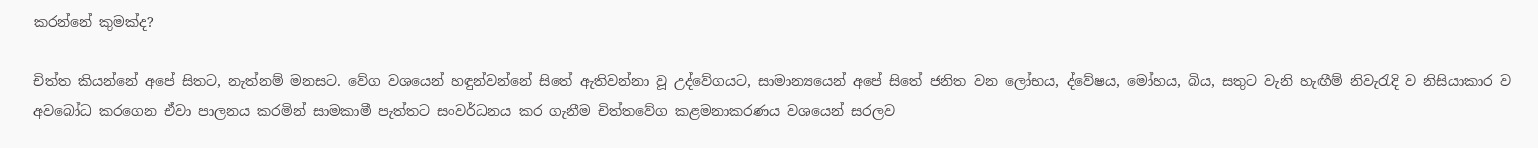කරන්නේ කුමක්ද?

චිත්ත කියන්නේ අපේ සිතට, නැත්නම් මනසට. වේග වශයෙන් හඳුන්වන්නේ සිතේ ඇතිවන්නා වූ උද්වේගයට, සාමාන්‍යයෙන් අපේ සිතේ ජනිත වන ලෝභය, ද්වේෂය, මෝහය, බිය, සතුට වැනි හැඟීම් නිවැරැදි ව නිසියාකාර ව අවබෝධ කරගෙන ඒවා පාලනය කරමින් සාමකාමී පැත්තට සංවර්ධනය කර ගැනීම චිත්තවේග කළමනාකරණය වශයෙන් සරලව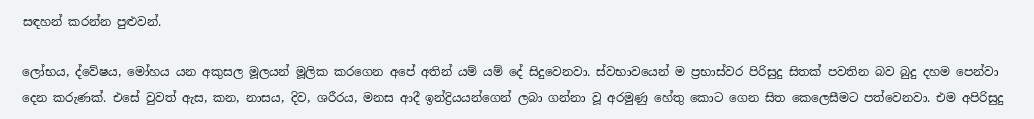සඳහන් කරන්න පුළුවන්.

ලෝභය, ද්වේෂය, මෝහය යන අකුසල මූලයන් මූලික කරගෙන අපේ අතින් යම් යම් දේ සිදුවෙනවා. ස්වභාවයෙන් ම ප්‍රභාස්වර පිරිසුදු සිතක් පවතින බව බුදු දහම පෙන්වා දෙන කරුණක්. එසේ වුවත් ඇස, කන, නාසය, දිව, ශරීරය, මනස ආදී ඉන්ද්‍රියයන්ගෙන් ලබා ගන්නා වූ අරමුණු හේතු කොට ගෙන සිත කෙලෙසීමට පත්වෙනවා. එම අපිරිසුදු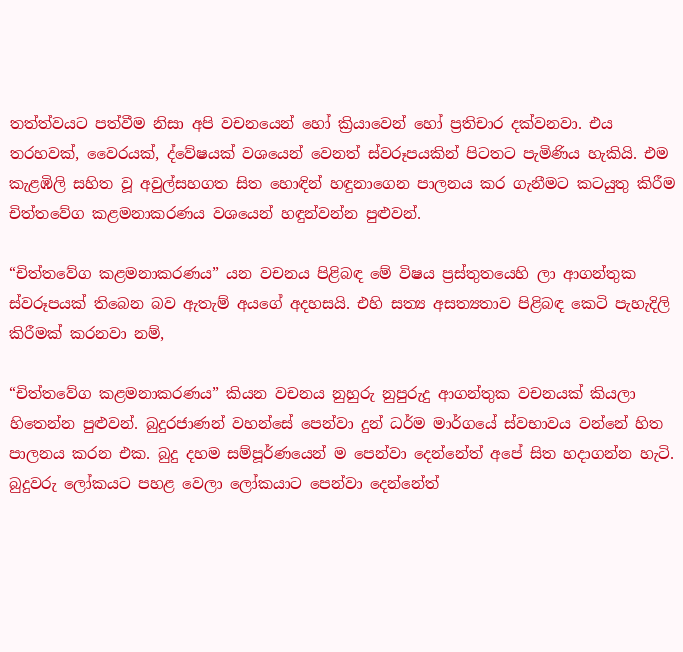තත්ත්වයට පත්වීම නිසා අපි වචනයෙන් හෝ ක්‍රියාවෙන් හෝ ප්‍රතිචාර දක්වනවා. එය තරහවක්, වෛරයක්, ද්වේෂයක් වශයෙන් වෙනත් ස්වරූපයකින් පිටතට පැමිණිය හැකියි. එම කැළඹිලි සහිත වූ අවුල්සහගත සිත හොඳින් හඳුනාගෙන පාලනය කර ගැනීමට කටයුතු කිරීම චිත්තවේග කළමනාකරණය වශයෙන් හඳුන්වන්න පුළුවන්.

“චිත්තවේග කළමනාකරණය” යන වචනය පිළිබඳ මේ විෂය ප්‍රස්තුතයෙහි ලා ආගන්තුක ස්වරූපයක් තිබෙන බව ඇතැම් අයගේ අදහසයි. එහි සත්‍ය අසත්‍යතාව පිළිබඳ කෙටි පැහැදිලි කිරීමක් කරනවා නම්,

“චිත්තවේග කළමනාකරණය” කියන වචනය නුහුරු නුපුරුදු ආගන්තුක වචනයක් කියලා හිතෙන්න පුළුවන්. බුදුරජාණන් වහන්සේ පෙන්වා දුන් ධර්ම මාර්ගයේ ස්වභාවය වන්නේ හිත පාලනය කරන එක. බුදු දහම සම්පූර්ණයෙන් ම පෙන්වා දෙන්නේත් අපේ සිත හදාගන්න හැටි. බුදුවරු ලෝකයට පහළ වෙලා ලෝකයාට පෙන්වා දෙන්නේත්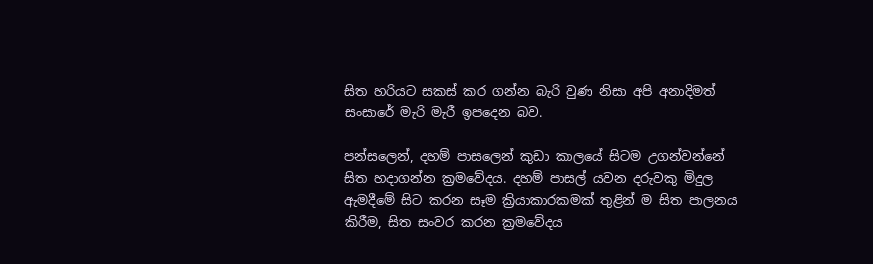සිත හරියට සකස් කර ගන්න බැරි වුණ නිසා අපි අනාදිමත් සංසාරේ මැරි මැරී ඉපදෙන බව.

පන්සලෙන්, දහම් පාසලෙන් කුඩා කාලයේ සිටම උගන්වන්නේ සිත හදාගන්න ක්‍රමවේදය. දහම් පාසල් යවන දරුවකු මිදුල ඇමදීමේ සිට කරන සෑම ක්‍රියාකාරකමක් තුළින් ම සිත පාලනය කිරීම, සිත සංවර කරන ක්‍රමවේදය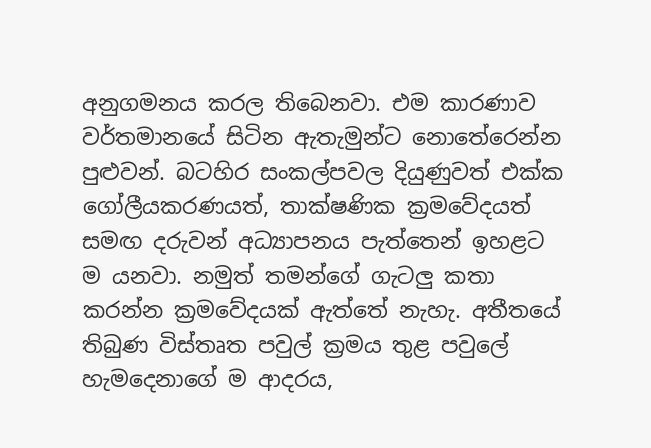අනුගමනය කරල තිබෙනවා. එම කාරණාව වර්තමානයේ සිටින ඇතැමුන්ට නොතේරෙන්න පුළුවන්. බටහිර සංකල්පවල දියුණුවත් එක්ක ගෝලීයකරණයත්, තාක්ෂණික ක්‍රමවේදයත් සමඟ දරුවන් අධ්‍යාපනය පැත්තෙන් ඉහළට ම යනවා. නමුත් තමන්ගේ ගැටලු කතා කරන්න ක්‍රමවේදයක් ඇත්තේ නැහැ. අතීතයේ තිබුණ විස්තෘත පවුල් ක්‍රමය තුළ පවුලේ හැමදෙනාගේ ම ආදරය,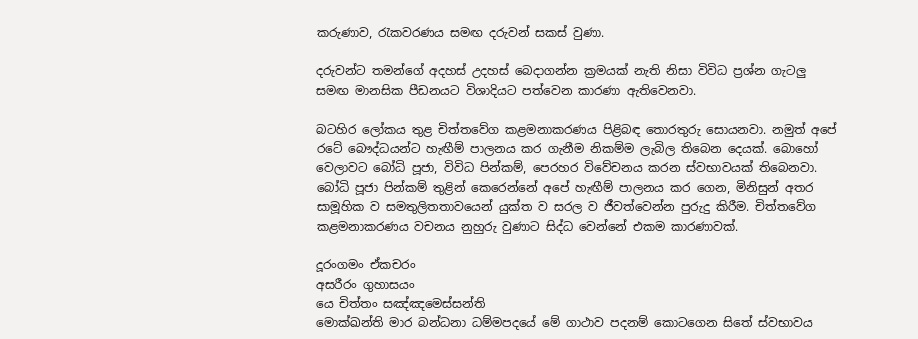කරුණාව, රැකවරණය සමඟ දරුවන් සකස් වුණා.

දරුවන්ට තමන්ගේ අදහස් උදහස් බෙදාගන්න ක්‍රමයක් නැති නිසා විවිධ ප්‍රශ්න ගැටලු සමඟ මානසික පීඩනයට විශාදියට පත්වෙන කාරණා ඇතිවෙනවා.

බටහිර ලෝකය තුළ චිත්තවේග කළමනාකරණය පිළිබඳ තොරතුරු සොයනවා. නමුත් අපේ රටේ බෞද්ධයන්ට හැඟීම් පාලනය කර ගැනීම නිකම්ම ලැබිල තිබෙන දෙයක්. බොහෝ වෙලාවට බෝධි පූජා, විවිධ පින්කම්, පෙරහර විවේචනය කරන ස්වභාවයක් තිබෙනවා. බෝධි පූජා පින්කම් තුළින් කෙරෙන්නේ අපේ හැඟීම් පාලනය කර ගෙන, මිනිසුන් අතර සාමූහික ව සමතුලිතතාවයෙන් යුක්ත ව සරල ව ජීවත්වෙන්න පුරුදු කිරීම. චිත්තවේග කළමනාකරණය වචනය නුහුරු වුණාට සිද්ධ වෙන්නේ එකම කාරණාවක්.

දූරංගමං ඒකචරං
අසරීරං ගුහාසයං
යෙ චිත්තං සඤ්ඤමෙස්සන්ති
මොක්ඛන්ති මාර බන්ධනා ධම්මපදයේ මේ ගාථාව පදනම් කොටගෙන සිතේ ස්වභාවය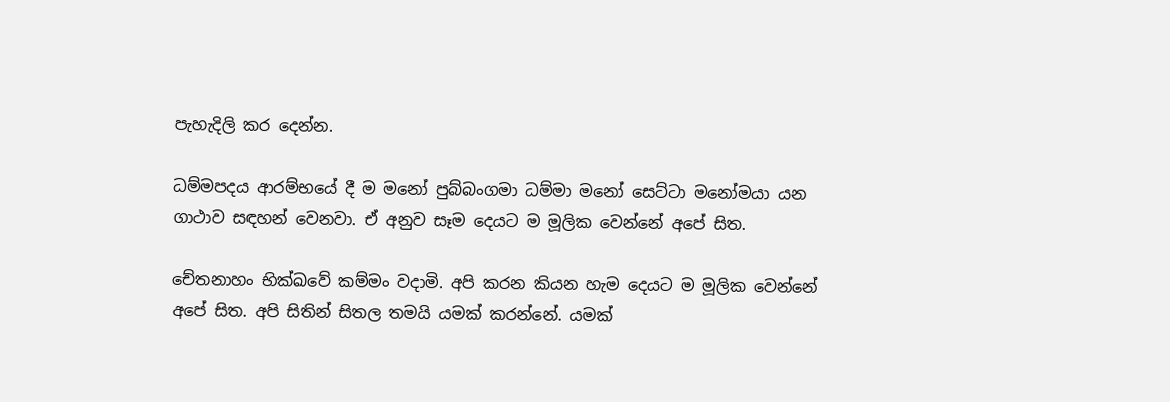පැහැදිලි කර දෙන්න.

ධම්මපදය ආරම්භයේ දී ම මනෝ පුබ්බංගමා ධම්මා මනෝ සෙට්ටා මනෝමයා යන ගාථාව සඳහන් වෙනවා. ඒ අනුව සෑම දෙයට ම මූලික වෙන්නේ අපේ සිත.

චේතනාහං භික්ඛවේ කම්මං වදාමි. අපි කරන කියන හැම දෙයට ම මූලික වෙන්නේ අපේ සිත. අපි සිතින් සිතල තමයි යමක් කරන්නේ. යමක්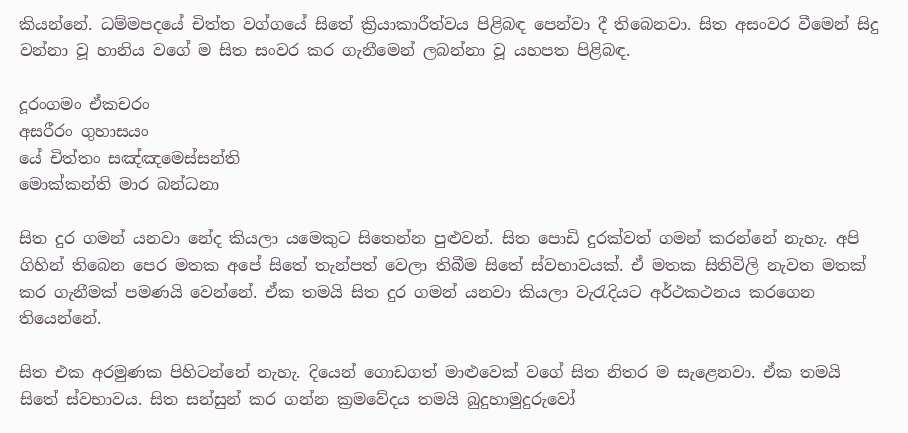කියන්නේ. ධම්මපදයේ චිත්ත වග්ගයේ සිතේ ක්‍රියාකාරීත්වය පිළිබඳ පෙන්වා දී තිබෙනවා. සිත අසංවර වීමෙන් සිදු වන්නා වූ හානිය වගේ ම සිත සංවර කර ගැනීමෙන් ලබන්නා වූ යහපත පිළිබඳ.

දූරංගමං ඒකචරං
අසරීරං ගුහාසයං
යේ චිත්තං සඤ්ඤමෙස්සන්ති
මොක්කන්ති මාර බන්ධනා

සිත දුර ගමන් යනවා නේද කියලා යමෙකුට සිතෙන්න පුළුවන්. සිත පොඩි දුරක්වත් ගමන් කරන්නේ නැහැ. අපි ගිහින් තිබෙන පෙර මතක අපේ සිතේ තැන්පත් වෙලා තිබීම සිතේ ස්වභාවයක්. ඒ මතක සිතිවිලි නැවත මතක් කර ගැනීමක් පමණයි වෙන්නේ. ඒක තමයි සිත දුර ගමන් යනවා කියලා වැරැදියට අර්ථකථනය කරගෙන තියෙන්නේ.

සිත එක අරමුණක පිහිටන්නේ නැහැ. දියෙන් ගොඩගත් මාළුවෙක් වගේ සිත නිතර ම සැළෙනවා. ඒක තමයි සිතේ ස්වභාවය. සිත සන්සුන් කර ගන්න ක්‍රමවේදය තමයි බුදුහාමුදුරුවෝ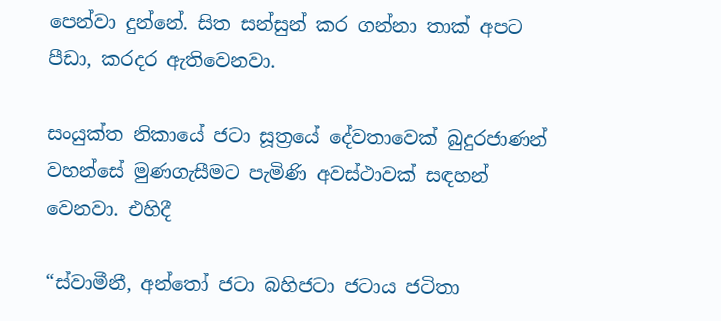පෙන්වා දුන්නේ. සිත සන්සුන් කර ගන්නා තාක් අපට පීඩා, කරදර ඇතිවෙනවා.

සංයුක්ත නිකායේ ජටා සූත්‍රයේ දේවතාවෙක් බුදුරජාණන් වහන්සේ මුණගැසීමට පැමිණි අවස්ථාවක් සඳහන් වෙනවා. එහිදී

“ස්වාමීනී, අන්තෝ ජටා බහිජටා ජටාය ජටිතා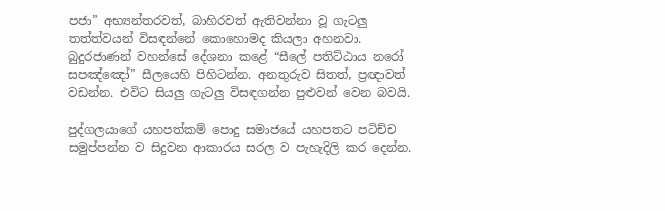පජා” අභ්‍යන්තරවත්, බාහිරවත් ඇතිවන්නා වූ ගැටලු තත්ත්වයන් විසඳන්නේ කොහොමද කියලා අහනවා. බුදුරජාණන් වහන්සේ දේශනා කළේ “සීලේ පතිට්ඨාය නරෝ සපඤ්ඤෝ” සීලයෙහි පිහිටන්න. අනතුරුව සිතත්, ප්‍රඥාවත් වඩන්න. එවිට සියලු ගැටලු විසඳගන්න පුළුවන් වෙන බවයි.

පුද්ගලයාගේ යහපත්කම් පොදු සමාජයේ යහපතට පටිච්ච සමුප්පන්න ව සිදුවන ආකාරය සරල ව පැහැදිලි කර දෙන්න.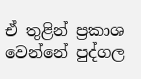ඒ තුළින් ප්‍රකාශ වෙන්නේ පුද්ගල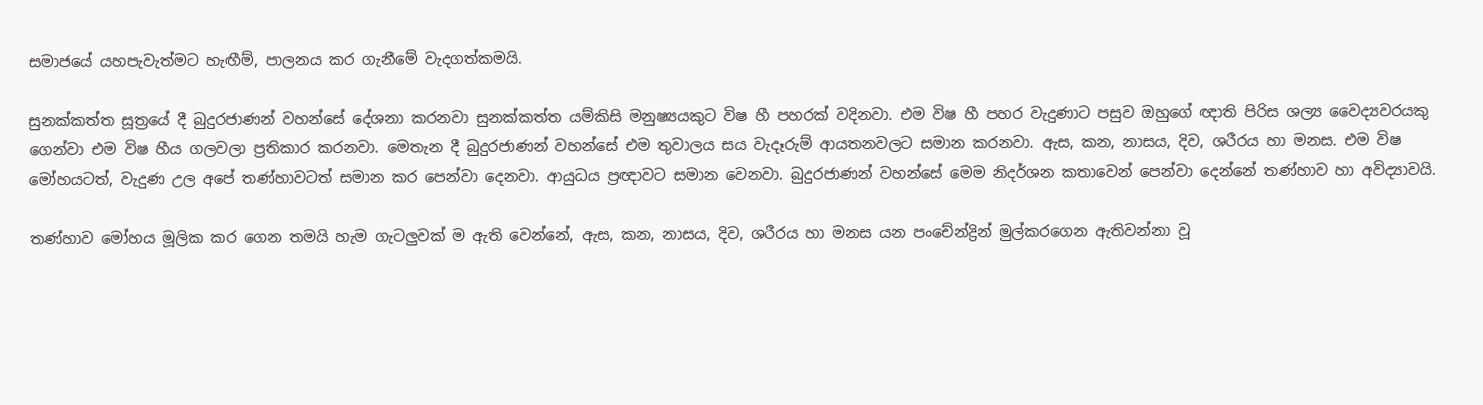සමාජයේ යහපැවැත්මට හැඟීම්, පාලනය කර ගැනීමේ වැදගත්කමයි.

සුනක්කත්ත සූත්‍රයේ දී බුදුරජාණන් වහන්සේ දේශනා කරනවා සුනක්කත්ත යම්කිසි මනුෂ්‍යයකුට විෂ හී පහරක් වදිනවා. එම විෂ හී පහර වැදුණාට පසුව ඔහුගේ ඥාති පිරිස ශල්‍ය වෛද්‍යවරයකු ගෙන්වා එම විෂ හීය ගලවලා ප්‍රතිකාර කරනවා. මෙතැන දී බුදුරජාණන් වහන්සේ එම තුවාලය සය වැදෑරුම් ආයතනවලට සමාන කරනවා. ඇස, කන, නාසය, දිව, ශරීරය හා මනස. එම විෂ මෝහයටත්, වැදුණ උල අපේ තණ්හාවටත් සමාන කර පෙන්වා දෙනවා. ආයුධය ප්‍රඥාවට සමාන වෙනවා. බුදුරජාණන් වහන්සේ මෙම නිදර්ශන කතාවෙන් පෙන්වා දෙන්නේ තණ්හාව හා අවිද්‍යාවයි.

තණ්හාව මෝහය මූලික කර ගෙන තමයි හැම ගැටලුවක් ම ඇති වෙන්නේ, ඇස, කන, නාසය, දිව, ශරීරය හා මනස යන පංචේන්ද්‍රින් මුල්කරගෙන ඇතිවන්නා වූ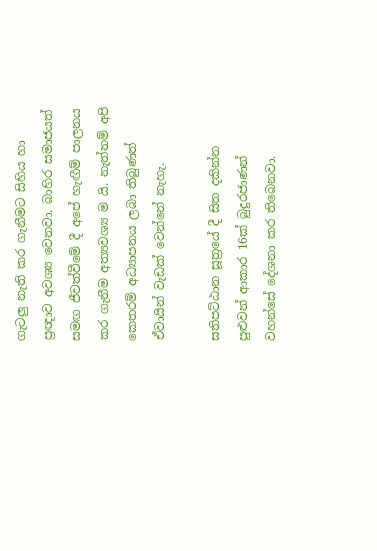ගැටලු නැති කර ගැනීමට සිහිය හා ප්‍රඥාව අවශ්‍ය වෙනවා. බාහිර සමාජයත් සමඟ ජීවත්වීමේ දී අපේ හැඟීම් පාලනය කර ගැනීම අත්‍යවශ්‍ය ම යි. නැත්නම් අපි කෙතරම් අධ්‍යාපනය ලබා තිබුණත් ඒවායින් වැඩක් වෙන්නේ නැහැ.

සතිපට්ඨාන සූත්‍රයේ දී සිත දකින්න පුළුවන් ආකාර 16ක් බුදුරජාණන් වහන්සේ දේශනා කර තිබෙනවා.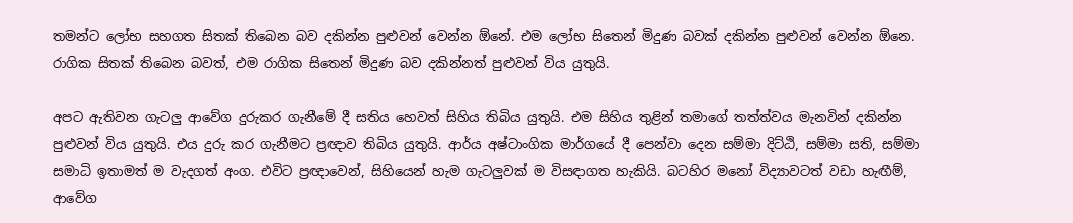තමන්ට ලෝභ සහගත සිතක් තිබෙන බව දකින්න පුළුවන් වෙන්න ඕනේ. එම ලෝභ සිතෙන් මිදුණ බවක් දකින්න පුළුවන් වෙන්න ඕනෙ. රාගික සිතක් තිබෙන බවත්, එම රාගික සිතෙන් මිදුණ බව දකින්නත් පුළුවන් විය යුතුයි.

අපට ඇතිවන ගැටලු ආවේග දුරුකර ගැනීමේ දී සතිය හෙවත් සිහිය තිබිය යුතුයි. එම සිහිය තුළින් තමාගේ තත්ත්වය මැනවින් දකින්න පුළුවන් විය යුතුයි. එය දුරු කර ගැනීමට ප්‍රඥාව තිබිය යුතුයි. ආර්ය අෂ්ටාංගික මාර්ගයේ දී පෙන්වා දෙන සම්මා දිට්ඨි, සම්මා සති, සම්මා සමාධි ඉතාමත් ම වැදගත් අංග. එවිට ප්‍රඥාවෙන්, සිහියෙන් හැම ගැටලුවක් ම විසඳාගත හැකියි. බටහිර මනෝ විද්‍යාවටත් වඩා හැඟීම්, ආවේග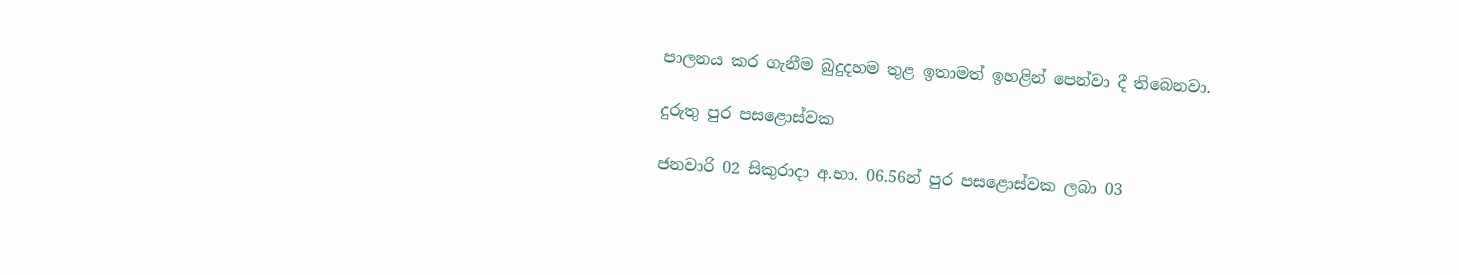පාලනය කර ගැනීම බුදුදහම තුළ ඉතාමත් ඉහළින් පෙන්වා දී තිබෙනවා.

දුරුතු පුර පසළොස්වක

ජනවාරි 02 සිකුරාදා අ.භා. 06.56න් පුර පසළොස්වක ලබා 03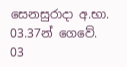සෙනසුරාදා අ.භා. 03.37න් ගෙවේ.
03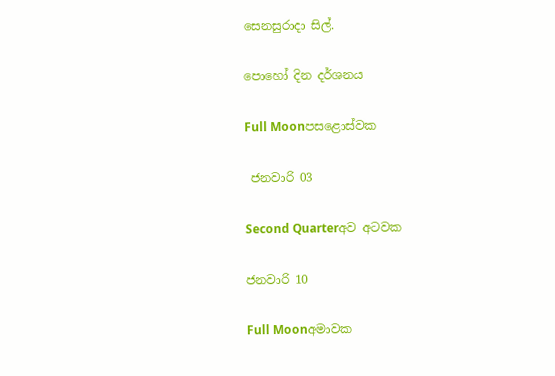සෙනසුරාදා සිල්.

පොහෝ දින දර්ශනය

Full Moonපසළොස්වක

 ජනවාරි 03

Second Quarterඅව අටවක

ජනවාරි 10

Full Moonඅමාවක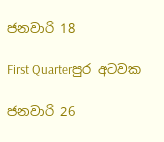ජනවාරි 18

First Quarterපුර අටවක

ජනවාරි 26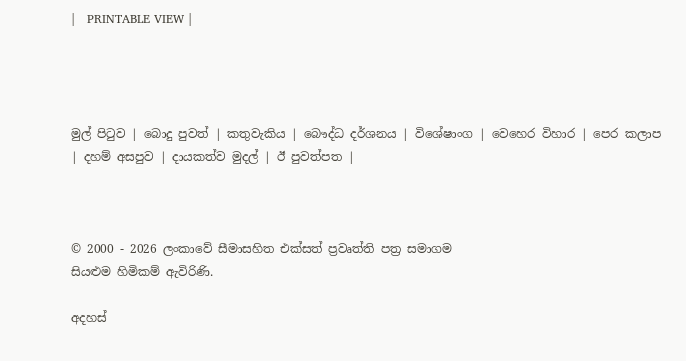|   PRINTABLE VIEW |




මුල් පිටුව | බොදු පුවත් | කතුවැකිය | බෞද්ධ දර්ශනය | විශේෂාංග | වෙහෙර විහාර | පෙර කලාප | දහම් අසපුව | දායකත්ව මුදල් | ඊ පුවත්පත |



© 2000 - 2026 ලංකාවේ සීමාසහිත එක්සත් ප්‍රවෘත්ති පත්‍ර සමාගම
සියළුම හිමිකම් ඇවිරිණි.

අදහස්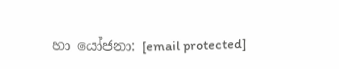හා යෝජනා: [email protected]